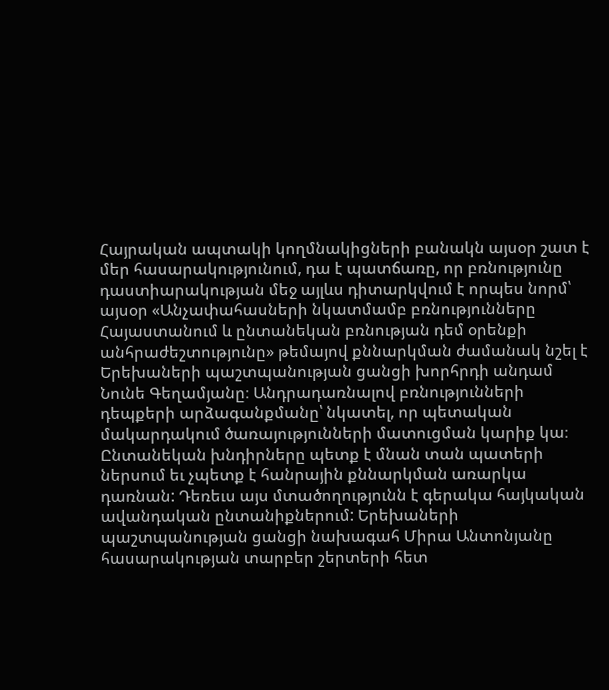Հայրական ապտակի կողմնակիցների բանակն այսօր շատ է մեր հասարակությունում, դա է պատճառը, որ բռնությունը դաստիարակության մեջ այլևս դիտարկվում է որպես նորմ՝ այսօր «Անչափահասների նկատմամբ բռնությունները Հայաստանում և ընտանեկան բռնության դեմ օրենքի անհրաժեշտությունը» թեմայով քննարկման ժամանակ նշել է Երեխաների պաշտպանության ցանցի խորհրդի անդամ Նունե Գեղամյանը։ Անդրադառնալով բռնությունների դեպքերի արձագանքմանը՝ նկատել, որ պետական մակարդակում ծառայությունների մատուցման կարիք կա։
Ընտանեկան խնդիրները պետք է մնան տան պատերի ներսում եւ չպետք է հանրային քննարկման առարկա դառնան: Դեռեւս այս մտածողությունն է գերակա հայկական ավանդական ընտանիքներում: Երեխաների պաշտպանության ցանցի նախագահ Միրա Անտոնյանը հասարակության տարբեր շերտերի հետ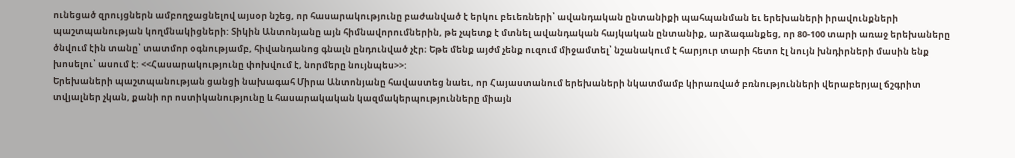ունեցած զրույցներն ամբողջացնելով այսօր նշեց, որ հասարակությունը բաժանված է երկու բեւեռների՝ ավանդական ընտանիքի պահպանման եւ երեխաների իրավունքների պաշտպանության կողմնակիցների: Տիկին Անտոնյանը այն հիմնավորումներին, թե չպետք է մտնել ավանդական հայկական ընտանիք, արձագանքեց, որ 80-100 տարի առաջ երեխաները ծնվում էին տանը՝ տատմոր օգնությամբ, հիվանդանոց գնալն ընդունված չէր։ Եթե մենք այժմ չենք ուզում միջամտել՝ նշանակում է հարյուր տարի հետո էլ նույն խնդիրների մասին ենք խոսելու՝ ասում է: <<Հասարակությունը փոխվում է, նորմերը նույնպես>>:
Երեխաների պաշտպանության ցանցի նախագահ Միրա Անտոնյանը հավաստեց նաեւ, որ Հայաստանում երեխաների նկատմամբ կիրառված բռնությունների վերաբերյալ ճշգրիտ տվյալներ չկան, քանի որ ոստիկանությունը և հասարակական կազմակերպությունները միայն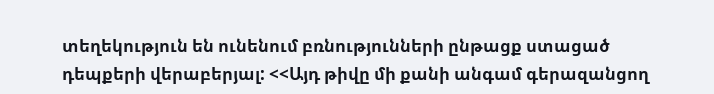տեղեկություն են ունենում բռնությունների ընթացք ստացած դեպքերի վերաբերյալ: <<Այդ թիվը մի քանի անգամ գերազանցող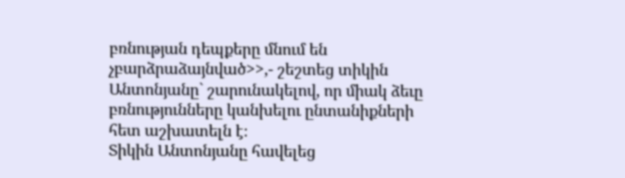բռնության դեպքերը մնում են չբարձրաձայնված>>,- շեշտեց տիկին Անտոնյանը` շարունակելով, որ միակ ձեւը բռնությունները կանխելու ընտանիքների հետ աշխատելն է։
Տիկին Անտոնյանը հավելեց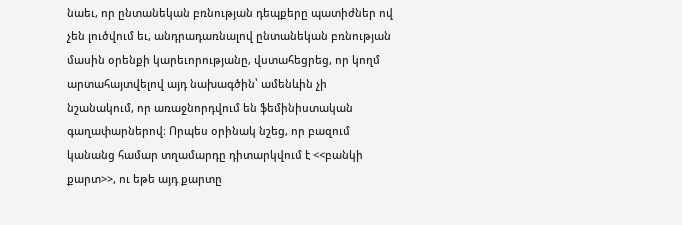նաեւ, որ ընտանեկան բռնության դեպքերը պատիժներ ով չեն լուծվում եւ, անդրադառնալով ընտանեկան բռնության մասին օրենքի կարեւորությանը, վստահեցրեց, որ կողմ արտահայտվելով այդ նախագծին՝ ամենևին չի նշանակում, որ առաջնորդվում են ֆեմինիստական գաղափարներով։ Որպես օրինակ նշեց, որ բազում կանանց համար տղամարդը դիտարկվում է <<բանկի քարտ>>, ու եթե այդ քարտը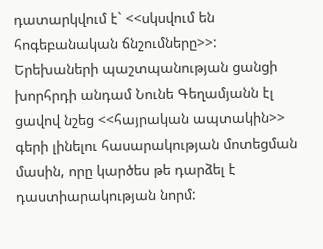դատարկվում է` <<սկսվում են հոգեբանական ճնշումները>>:
Երեխաների պաշտպանության ցանցի խորհրդի անդամ Նունե Գեղամյանն էլ ցավով նշեց <<հայրական ապտակին>> գերի լինելու հասարակության մոտեցման մասին, որը կարծես թե դարձել է դաստիարակության նորմ: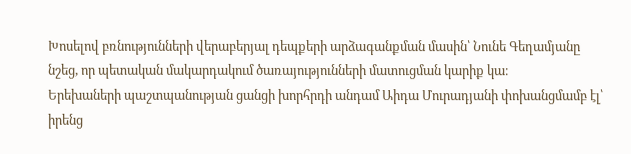Խոսելով բռնությունների վերաբերյալ դեպքերի արձագանքման մասին՝ Նունե Գեղամյանը նշեց, որ պետական մակարդակում ծառայությունների մատուցման կարիք կա։
Երեխաների պաշտպանության ցանցի խորհրդի անդամ Աիդա Մուրադյանի փոխանցմամբ էլ՝ իրենց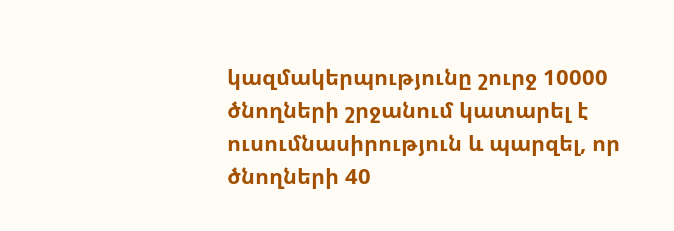կազմակերպությունը շուրջ 10000 ծնողների շրջանում կատարել է ուսումնասիրություն և պարզել, որ ծնողների 40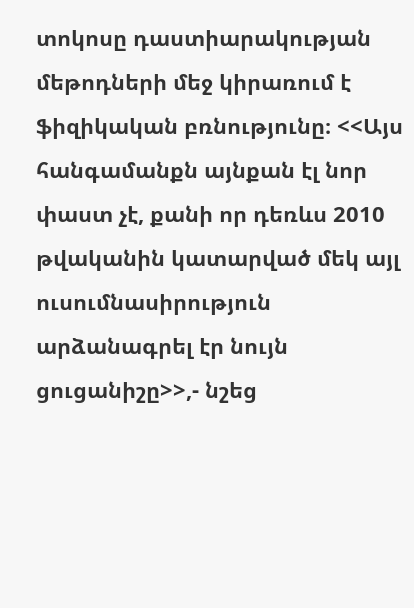տոկոսը դաստիարակության մեթոդների մեջ կիրառում է ֆիզիկական բռնությունը։ <<Այս հանգամանքն այնքան էլ նոր փաստ չէ, քանի որ դեռևս 2010 թվականին կատարված մեկ այլ ուսումնասիրություն արձանագրել էր նույն ցուցանիշը>>,- նշեց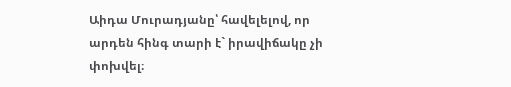Աիդա Մուրադյանը՝ հավելելով, որ արդեն հինգ տարի է` իրավիճակը չի փոխվել։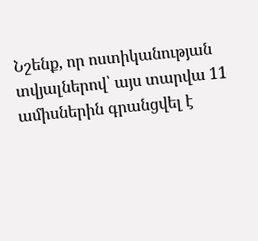Նշենք, որ ոստիկանության տվյալներով՝ այս տարվա 11 ամիսներին գրանցվել է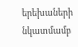երեխաների նկատմամբ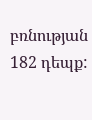բռնության 182 դեպք: